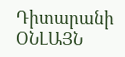Դիտարանի ՕՆԼԱՅՆ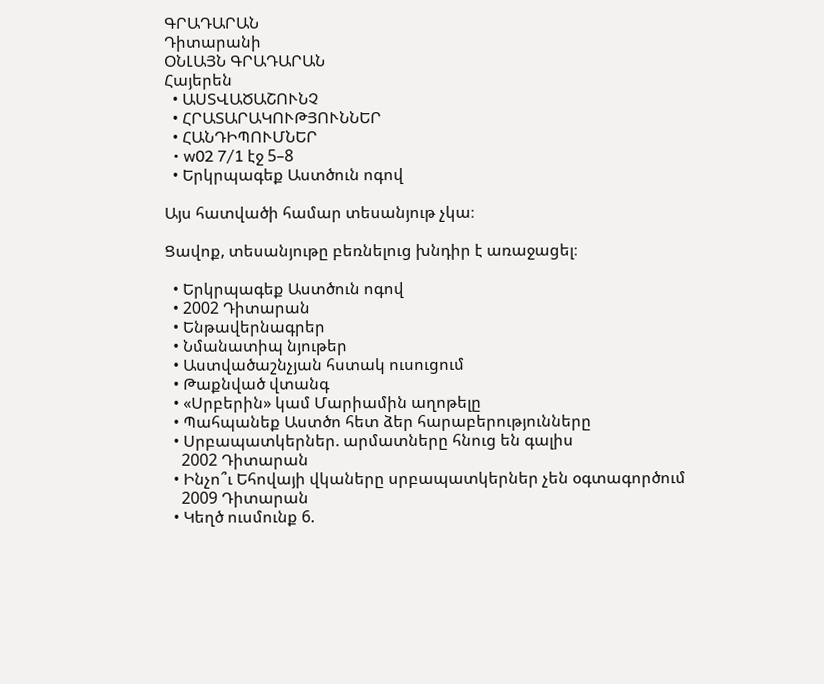ԳՐԱԴԱՐԱՆ
Դիտարանի
ՕՆԼԱՅՆ ԳՐԱԴԱՐԱՆ
Հայերեն
  • ԱՍՏՎԱԾԱՇՈՒՆՉ
  • ՀՐԱՏԱՐԱԿՈՒԹՅՈՒՆՆԵՐ
  • ՀԱՆԴԻՊՈՒՄՆԵՐ
  • w02 7/1 էջ 5–8
  • Երկրպագեք Աստծուն ոգով

Այս հատվածի համար տեսանյութ չկա։

Ցավոք, տեսանյութը բեռնելուց խնդիր է առաջացել։

  • Երկրպագեք Աստծուն ոգով
  • 2002 Դիտարան
  • Ենթավերնագրեր
  • Նմանատիպ նյութեր
  • Աստվածաշնչյան հստակ ուսուցում
  • Թաքնված վտանգ
  • «Սրբերին» կամ Մարիամին աղոթելը
  • Պահպանեք Աստծո հետ ձեր հարաբերությունները
  • Սրբապատկերներ. արմատները հնուց են գալիս
    2002 Դիտարան
  • Ինչո՞ւ Եհովայի վկաները սրբապատկերներ չեն օգտագործում
    2009 Դիտարան
  • Կեղծ ուսմունք 6.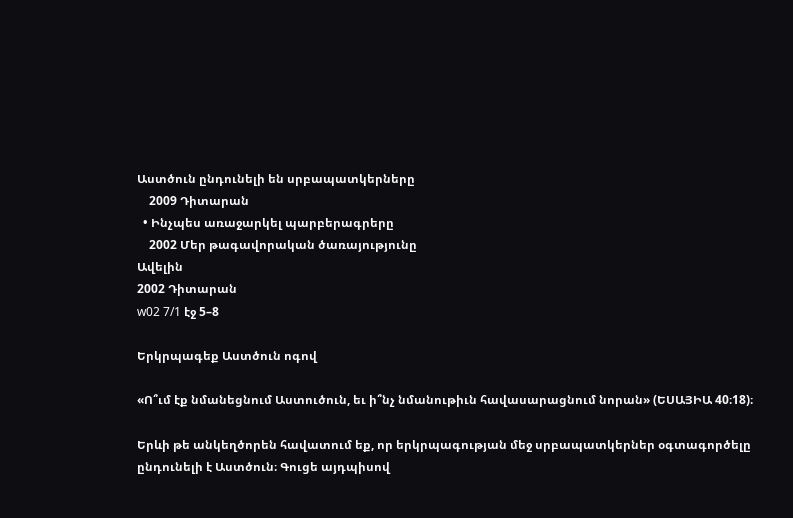Աստծուն ընդունելի են սրբապատկերները
    2009 Դիտարան
  • Ինչպես առաջարկել պարբերագրերը
    2002 Մեր թագավորական ծառայությունը
Ավելին
2002 Դիտարան
w02 7/1 էջ 5–8

Երկրպագեք Աստծուն ոգով

«Ո՞ւմ էք նմանեցնում Աստուծուն, եւ ի՞նչ նմանութիւն հավասարացնում նորան» (ԵՍԱՅԻԱ 40։18)։

Երևի թե անկեղծորեն հավատում եք, որ երկրպագության մեջ սրբապատկերներ օգտագործելը ընդունելի է Աստծուն։ Գուցե այդպիսով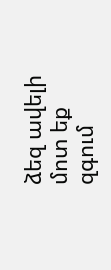ձեզ ավելի մոտ եք զգում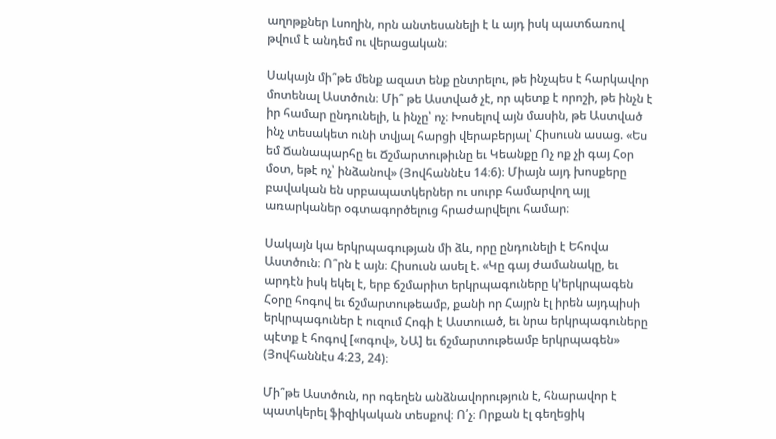աղոթքներ Լսողին, որն անտեսանելի է և այդ իսկ պատճառով թվում է անդեմ ու վերացական։

Սակայն մի՞թե մենք ազատ ենք ընտրելու, թե ինչպես է հարկավոր մոտենալ Աստծուն։ Մի՞ թե Աստված չէ, որ պետք է որոշի, թե ինչն է իր համար ընդունելի, և ինչը՝ ոչ։ Խոսելով այն մասին, թե Աստված ինչ տեսակետ ունի տվյալ հարցի վերաբերյալ՝ Հիսուսն ասաց. «Ես եմ Ճանապարհը եւ Ճշմարտութիւնը եւ Կեանքը Ոչ ոք չի գայ Հօր մօտ, եթէ ոչ՝ ինձանով» (Յովհաննէս 14։6)։ Միայն այդ խոսքերը բավական են սրբապատկերներ ու սուրբ համարվող այլ առարկաներ օգտագործելուց հրաժարվելու համար։

Սակայն կա երկրպագության մի ձև, որը ընդունելի է Եհովա Աստծուն։ Ո՞րն է այն։ Հիսուսն ասել է. «Կը գայ ժամանակը, եւ արդէն իսկ եկել է, երբ ճշմարիտ երկրպագուները կ’երկրպագեն Հօրը հոգով եւ ճշմարտութեամբ, քանի որ Հայրն էլ իրեն այդպիսի երկրպագուներ է ուզում Հոգի է Աստուած, եւ նրա երկրպագուները պէտք է հոգով [«ոգով», ՆԱ] եւ ճշմարտութեամբ երկրպագեն» (Յովհաննէս 4։23, 24)։

Մի՞թե Աստծուն, որ ոգեղեն անձնավորություն է, հնարավոր է պատկերել ֆիզիկական տեսքով։ Ո՛չ։ Որքան էլ գեղեցիկ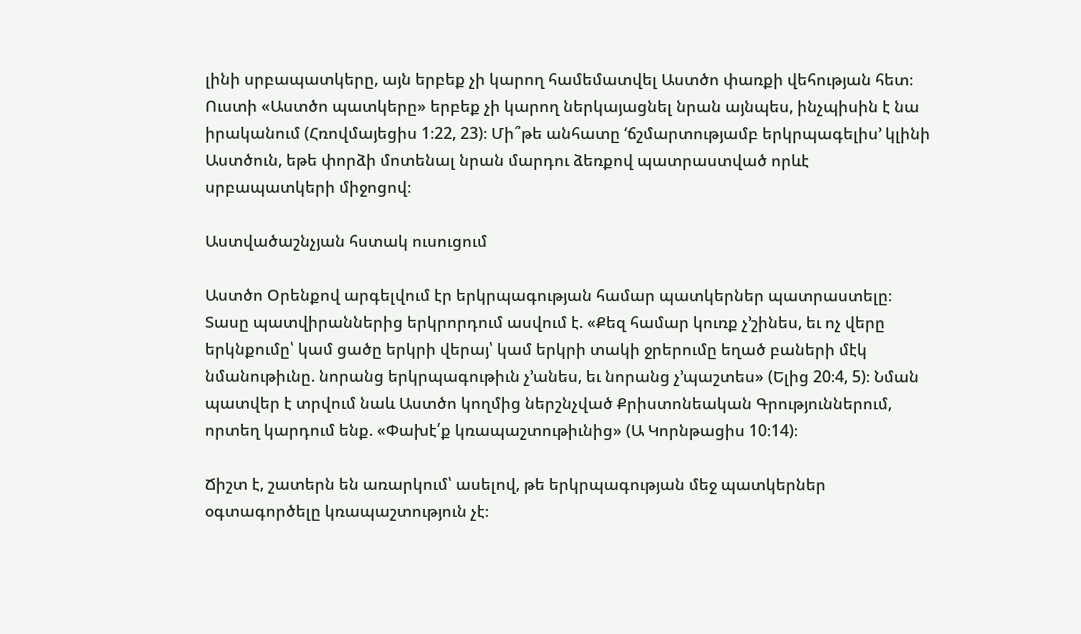լինի սրբապատկերը, այն երբեք չի կարող համեմատվել Աստծո փառքի վեհության հետ։ Ուստի «Աստծո պատկերը» երբեք չի կարող ներկայացնել նրան այնպես, ինչպիսին է նա իրականում (Հռովմայեցիս 1։22, 23)։ Մի՞թե անհատը ‘ճշմարտությամբ երկրպագելիս’ կլինի Աստծուն, եթե փորձի մոտենալ նրան մարդու ձեռքով պատրաստված որևէ սրբապատկերի միջոցով։

Աստվածաշնչյան հստակ ուսուցում

Աստծո Օրենքով արգելվում էր երկրպագության համար պատկերներ պատրաստելը։ Տասը պատվիրաններից երկրորդում ասվում է. «Քեզ համար կուռք չ’շինես, եւ ոչ վերը երկնքումը՝ կամ ցածը երկրի վերայ՝ կամ երկրի տակի ջրերումը եղած բաների մէկ նմանութիւնը. նորանց երկրպագութիւն չ’անես, եւ նորանց չ’պաշտես» (Ելից 20։4, 5)։ Նման պատվեր է տրվում նաև Աստծո կողմից ներշնչված Քրիստոնեական Գրություններում, որտեղ կարդում ենք. «Փախէ՛ք կռապաշտութիւնից» (Ա Կորնթացիս 10։14)։

Ճիշտ է, շատերն են առարկում՝ ասելով, թե երկրպագության մեջ պատկերներ օգտագործելը կռապաշտություն չէ։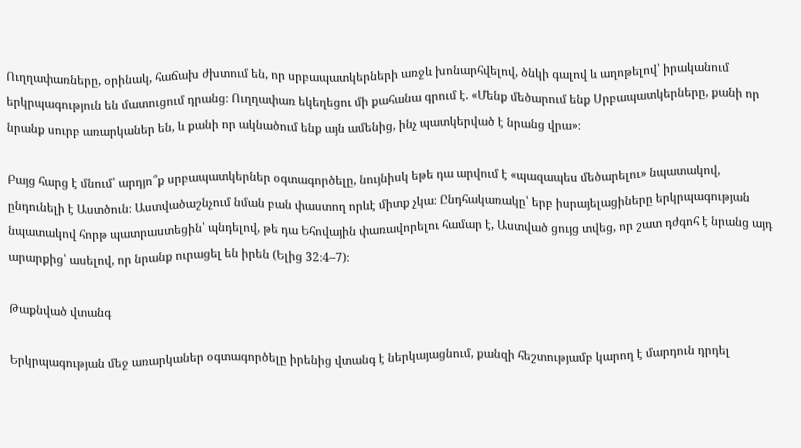Ուղղափառները, օրինակ, հաճախ ժխտում են, որ սրբապատկերների առջև խոնարհվելով, ծնկի գալով և աղոթելով՝ իրականում երկրպագություն են մատուցում դրանց։ Ուղղափառ եկեղեցու մի քահանա գրում է. «Մենք մեծարում ենք Սրբապատկերները, քանի որ նրանք սուրբ առարկաներ են, և քանի որ ակնածում ենք այն ամենից, ինչ պատկերված է նրանց վրա»։

Բայց հարց է մնում՝ արդյո՞ք սրբապատկերներ օգտագործելը, նույնիսկ եթե դա արվում է «պազապես մեծարելու» նպատակով, ընդունելի է Աստծուն։ Աստվածաշնչում նման բան փաստող որևէ միտք չկա։ Ընդհակառակը՝ երբ իսրայելացիները երկրպագության նպատակով հորթ պատրաստեցին՝ պնդելով, թե դա Եհովային փառավորելու համար է, Աստված ցույց տվեց, որ շատ դժգոհ է նրանց այդ արարքից՝ ասելով, որ նրանք ուրացել են իրեն (Ելից 32։4–7)։

Թաքնված վտանգ

Երկրպագության մեջ առարկաներ օգտագործելը իրենից վտանգ է ներկայացնում, քանզի հեշտությամբ կարող է մարդուն դրդել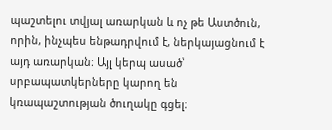պաշտելու տվյալ առարկան և ոչ թե Աստծուն, որին, ինչպես ենթադրվում է, ներկայացնում է այդ առարկան։ Այլ կերպ ասած՝ սրբապատկերները կարող են կռապաշտության ծուղակը գցել։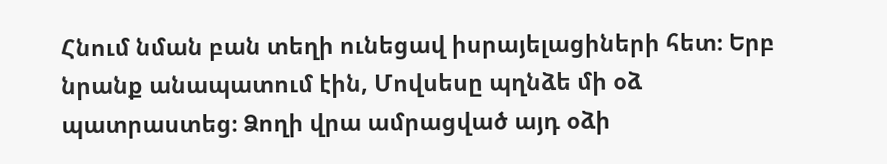Հնում նման բան տեղի ունեցավ իսրայելացիների հետ։ Երբ նրանք անապատում էին, Մովսեսը պղնձե մի օձ պատրաստեց։ Ձողի վրա ամրացված այդ օձի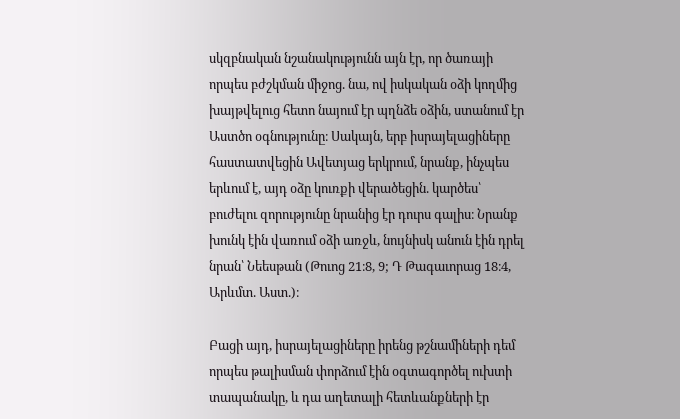սկզբնական նշանակությունն այն էր, որ ծառայի որպես բժշկման միջոց. նա, ով իսկական օձի կողմից խայթվելուց հետո նայում էր պղնձե օձին, ստանում էր Աստծո օգնությունը։ Սակայն, երբ իսրայելացիները հաստատվեցին Ավետյաց երկրում, նրանք, ինչպես երևում է, այդ օձը կուռքի վերածեցին. կարծես՝ բուժելու զորությունը նրանից էր դուրս գալիս։ Նրանք խունկ էին վառում օձի առջև, նույնիսկ անուն էին դրել նրան՝ Նեեսթան (Թուոց 21։8, 9; Դ Թագաւորաց 18։4, Արևմտ. Աստ.)։

Բացի այդ, իսրայելացիները իրենց թշնամիների դեմ որպես թալիսման փորձում էին օգտագործել ուխտի տապանակը, և դա աղետալի հետևանքների էր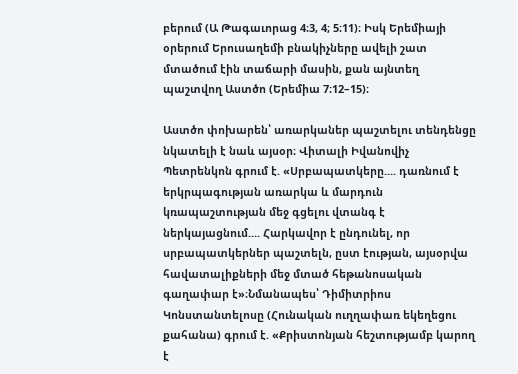բերում (Ա Թագաւորաց 4։3, 4; 5։11)։ Իսկ Երեմիայի օրերում Երուսաղեմի բնակիչները ավելի շատ մտածում էին տաճարի մասին, քան այնտեղ պաշտվող Աստծո (Երեմիա 7։12–15)։

Աստծո փոխարեն՝ առարկաներ պաշտելու տենդենցը նկատելի է նաև այսօր։ Վիտալի Իվանովիչ Պետրենկոն գրում է. «Սրբապատկերը.... դառնում է երկրպագության առարկա և մարդուն կռապաշտության մեջ գցելու վտանգ է ներկայացնում.... Հարկավոր է ընդունել, որ սրբապատկերներ պաշտելն, ըստ էության, այսօրվա հավատալիքների մեջ մտած հեթանոսական գաղափար է»։Նմանապես՝ Դիմիտրիոս Կոնստանտելոսը (Հունական ուղղափառ եկեղեցու քահանա) գրում է. «Քրիստոնյան հեշտությամբ կարող է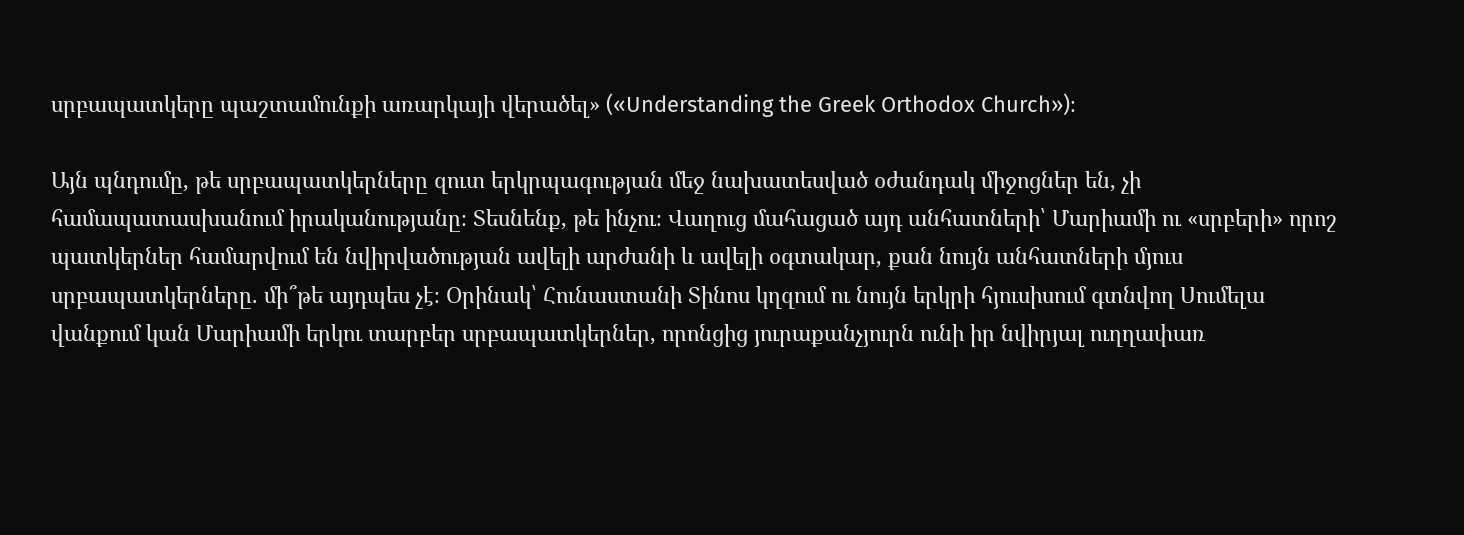սրբապատկերը պաշտամունքի առարկայի վերածել» («Understanding the Greek Orthodox Church»)։

Այն պնդումը, թե սրբապատկերները զուտ երկրպագության մեջ նախատեսված օժանդակ միջոցներ են, չի համապատասխանում իրականությանը։ Տեսնենք, թե ինչու։ Վաղուց մահացած այդ անհատների՝ Մարիամի ու «սրբերի» որոշ պատկերներ համարվում են նվիրվածության ավելի արժանի և ավելի օգտակար, քան նույն անհատների մյուս սրբապատկերները. մի՞թե այդպես չէ։ Օրինակ՝ Հունաստանի Տինոս կղզում ու նույն երկրի հյուսիսում գտնվող Սումելա վանքում կան Մարիամի երկու տարբեր սրբապատկերներ, որոնցից յուրաքանչյուրն ունի իր նվիրյալ ուղղափառ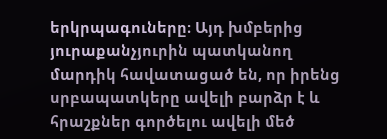երկրպագուները։ Այդ խմբերից յուրաքանչյուրին պատկանող մարդիկ հավատացած են, որ իրենց սրբապատկերը ավելի բարձր է և հրաշքներ գործելու ավելի մեծ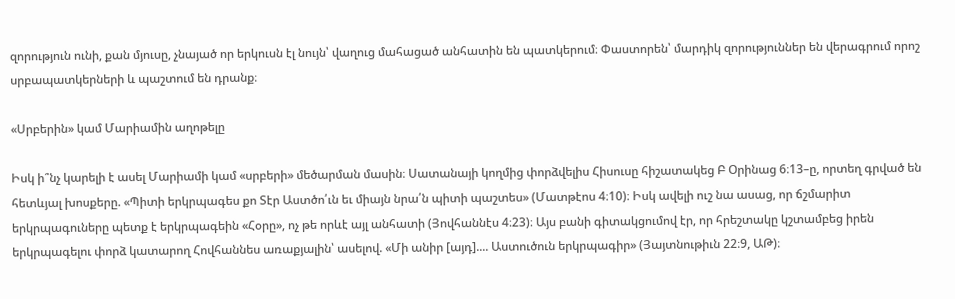զորություն ունի, քան մյուսը, չնայած որ երկուսն էլ նույն՝ վաղուց մահացած անհատին են պատկերում։ Փաստորեն՝ մարդիկ զորություններ են վերագրում որոշ սրբապատկերների և պաշտում են դրանք։

«Սրբերին» կամ Մարիամին աղոթելը

Իսկ ի՞նչ կարելի է ասել Մարիամի կամ «սրբերի» մեծարման մասին։ Սատանայի կողմից փորձվելիս Հիսուսը հիշատակեց Բ Օրինաց 6։13–ը, որտեղ գրված են հետևյալ խոսքերը. «Պիտի երկրպագես քո Տէր Աստծո՛ւն եւ միայն նրա՛ն պիտի պաշտես» (Մատթէոս 4։10)։ Իսկ ավելի ուշ նա ասաց, որ ճշմարիտ երկրպագուները պետք է երկրպագեին «Հօրը», ոչ թե որևէ այլ անհատի (Յովհաննէս 4։23)։ Այս բանի գիտակցումով էր, որ հրեշտակը կշտամբեց իրեն երկրպագելու փորձ կատարող Հովհաննես առաքյալին՝ ասելով. «Մի անիր [այդ].... Աստուծուն երկրպագիր» (Յայտնութիւն 22։9, ԱԹ)։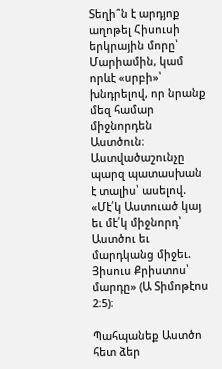Տեղի՞ն է արդյոք աղոթել Հիսուսի երկրային մորը՝ Մարիամին, կամ որևէ «սրբի»՝ խնդրելով, որ նրանք մեզ համար միջնորդեն Աստծուն։ Աստվածաշունչը պարզ պատասխան է տալիս՝ ասելով. «Մէ՛կ Աստուած կայ եւ մէ՛կ միջնորդ՝ Աստծու եւ մարդկանց միջեւ. Յիսուս Քրիստոս՝ մարդը» (Ա Տիմոթէոս 2։5)։

Պահպանեք Աստծո հետ ձեր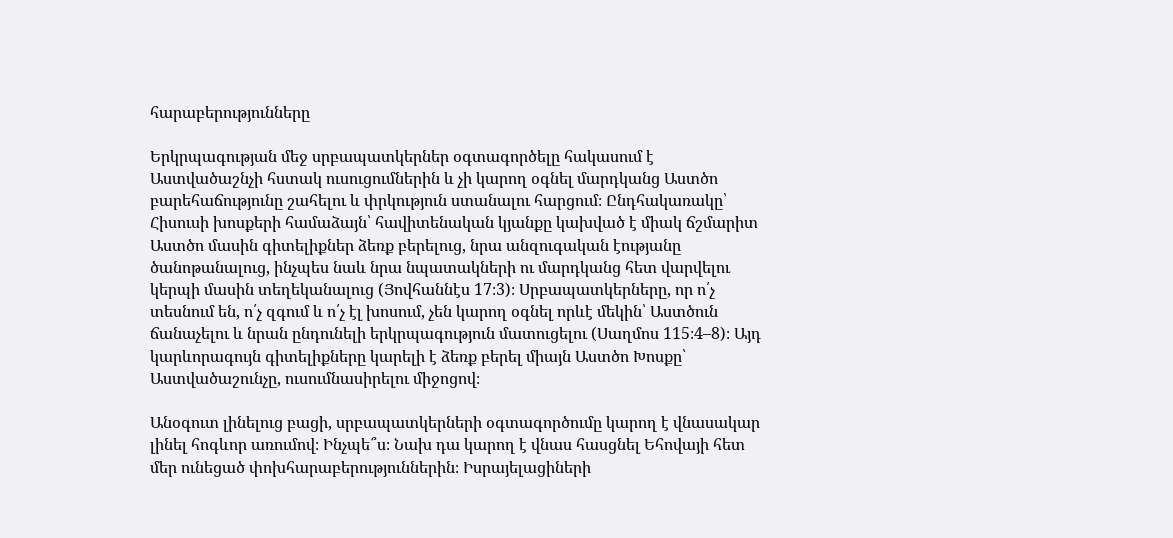հարաբերությունները

Երկրպագության մեջ սրբապատկերներ օգտագործելը հակասում է Աստվածաշնչի հստակ ուսուցումներին և չի կարող օգնել մարդկանց Աստծո բարեհաճությունը շահելու և փրկություն ստանալու հարցում։ Ընդհակառակը՝ Հիսուսի խոսքերի համաձայն՝ հավիտենական կյանքը կախված է միակ ճշմարիտ Աստծո մասին գիտելիքներ ձեռք բերելուց, նրա անզուգական էությանը ծանոթանալուց, ինչպես նաև նրա նպատակների ու մարդկանց հետ վարվելու կերպի մասին տեղեկանալուց (Յովհաննէս 17։3)։ Սրբապատկերները, որ ո՛չ տեսնում են, ո՛չ զգում և ո՛չ էլ խոսում, չեն կարող օգնել որևէ մեկին՝ Աստծուն ճանաչելու և նրան ընդունելի երկրպագություն մատուցելու (Սաղմոս 115։4–8)։ Այդ կարևորագույն գիտելիքները կարելի է ձեռք բերել միայն Աստծո Խոսքը՝ Աստվածաշունչը, ուսումնասիրելու միջոցով։

Անօգուտ լինելուց բացի, սրբապատկերների օգտագործումը կարող է վնասակար լինել հոգևոր առումով։ Ինչպե՞ս։ Նախ դա կարող է վնաս հասցնել Եհովայի հետ մեր ունեցած փոխհարաբերություններին։ Իսրայելացիների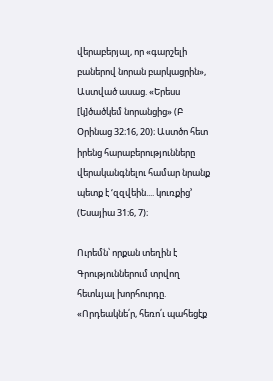վերաբերյալ, որ «գարշելի բաներով նորան բարկացրին», Աստված ասաց. «Երեսս [կ]ծածկեմ նորանցից» (Բ Օրինաց 32։16, 20)։ Աստծո հետ իրենց հարաբերությունները վերականգնելու համար նրանք պետք է ‘զզվեին.... կուռքից’ (Եսայիա 31։6, 7)։

Ուրեմն՝ որքան տեղին է Գրություններում տրվող հետևյալ խորհուրդը. «Որդեակնե՛ր, հեռո՛ւ պահեցէք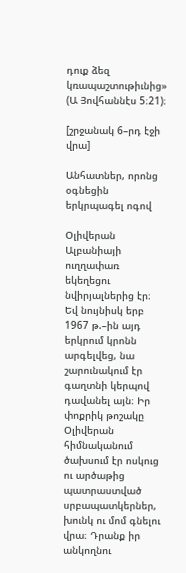դուք ձեզ կռապաշտութիւնից» (Ա Յովհաննէս 5։21)։

[շրջանակ 6–րդ էջի վրա]

Անհատներ, որոնց օգնեցին երկրպագել ոգով

Օլիվերան Ալբանիայի ուղղափառ եկեղեցու նվիրյալներից էր։ Եվ նույնիսկ երբ 1967 թ.–ին այդ երկրում կրոնն արգելվեց, նա շարունակում էր գաղտնի կերպով դավանել այն։ Իր փոքրիկ թոշակը Օլիվերան հիմնականում ծախսում էր ոսկուց ու արծաթից պատրաստված սրբապատկերներ, խունկ ու մոմ գնելու վրա։ Դրանք իր անկողնու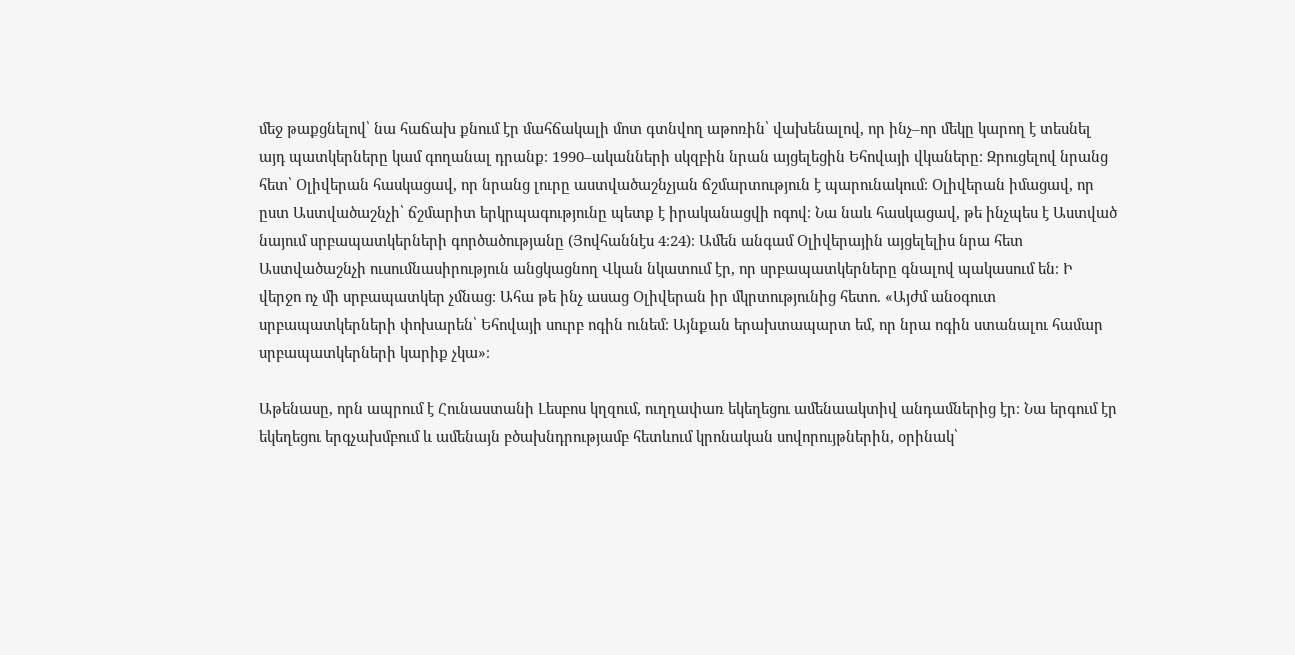մեջ թաքցնելով՝ նա հաճախ քնում էր մահճակալի մոտ գտնվող աթոռին՝ վախենալով, որ ինչ–որ մեկը կարող է տեսնել այդ պատկերները կամ գողանալ դրանք։ 1990–ականների սկզբին նրան այցելեցին Եհովայի վկաները։ Զրուցելով նրանց հետ՝ Օլիվերան հասկացավ, որ նրանց լուրը աստվածաշնչյան ճշմարտություն է պարունակում։ Օլիվերան իմացավ, որ ըստ Աստվածաշնչի՝ ճշմարիտ երկրպագությունը պետք է իրականացվի ոգով։ Նա նաև հասկացավ, թե ինչպես է Աստված նայում սրբապատկերների գործածությանը (Յովհաննէս 4։24)։ Ամեն անգամ Օլիվերային այցելելիս նրա հետ Աստվածաշնչի ուսումնասիրություն անցկացնող Վկան նկատում էր, որ սրբապատկերները գնալով պակասում են։ Ի վերջո ոչ մի սրբապատկեր չմնաց։ Ահա թե ինչ ասաց Օլիվերան իր մկրտությունից հետո. «Այժմ անօգուտ սրբապատկերների փոխարեն՝ Եհովայի սուրբ ոգին ունեմ։ Այնքան երախտապարտ եմ, որ նրա ոգին ստանալու համար սրբապատկերների կարիք չկա»։

Աթենասը, որն ապրում է Հունաստանի Լեսբոս կղզում, ուղղափառ եկեղեցու ամենաակտիվ անդամներից էր։ Նա երգում էր եկեղեցու երգչախմբում և ամենայն բծախնդրությամբ հետևում կրոնական սովորույթներին, օրինակ՝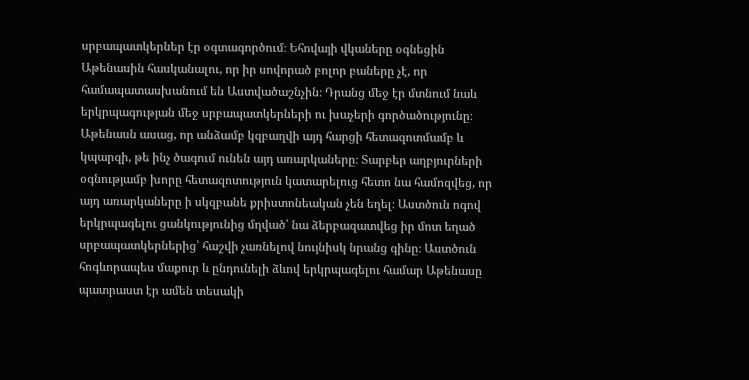սրբապատկերներ էր օգտագործում։ Եհովայի վկաները օգնեցին Աթենասին հասկանալու, որ իր սովորած բոլոր բաները չէ, որ համապատասխանում են Աստվածաշնչին։ Դրանց մեջ էր մտնում նաև երկրպագության մեջ սրբապատկերների ու խաչերի գործածությունը։ Աթենասն ասաց, որ անձամբ կզբաղվի այդ հարցի հետազոտմամբ և կպարզի, թե ինչ ծագում ունեն այդ առարկաները։ Տարբեր աղբյուրների օգնությամբ խորը հետազոտություն կատարելուց հետո նա համոզվեց, որ այդ առարկաները ի սկզբանե քրիստոնեական չեն եղել։ Աստծուն ոգով երկրպագելու ցանկությունից մղված՝ նա ձերբազատվեց իր մոտ եղած սրբապատկերներից՝ հաշվի չառնելով նույնիսկ նրանց գինը։ Աստծուն հոգևորապես մաքուր և ընդունելի ձևով երկրպագելու համար Աթենասը պատրաստ էր ամեն տեսակի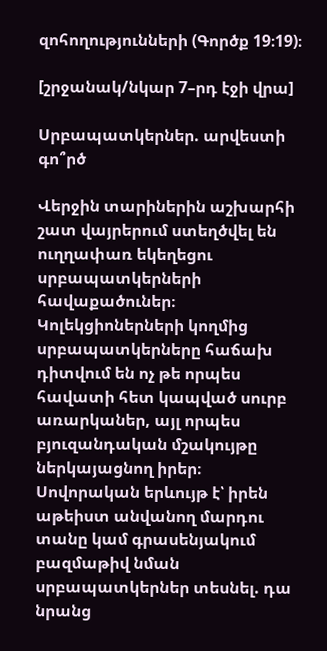զոհողությունների (Գործք 19։19)։

[շրջանակ/նկար 7–րդ էջի վրա]

Սրբապատկերներ. արվեստի գո՞րծ

Վերջին տարիներին աշխարհի շատ վայրերում ստեղծվել են ուղղափառ եկեղեցու սրբապատկերների հավաքածուներ։ Կոլեկցիոներների կողմից սրբապատկերները հաճախ դիտվում են ոչ թե որպես հավատի հետ կապված սուրբ առարկաներ, այլ որպես բյուզանդական մշակույթը ներկայացնող իրեր։ Սովորական երևույթ է՝ իրեն աթեիստ անվանող մարդու տանը կամ գրասենյակում բազմաթիվ նման սրբապատկերներ տեսնել. դա նրանց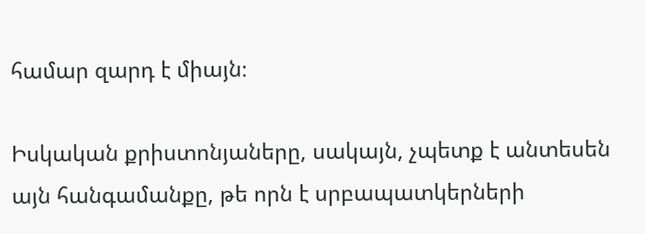համար զարդ է միայն։

Իսկական քրիստոնյաները, սակայն, չպետք է անտեսեն այն հանգամանքը, թե որն է սրբապատկերների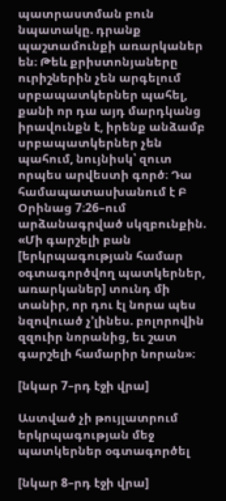պատրաստման բուն նպատակը. դրանք պաշտամունքի առարկաներ են։ Թեև քրիստոնյաները ուրիշներին չեն արգելում սրբապատկերներ պահել, քանի որ դա այդ մարդկանց իրավունքն է, իրենք անձամբ սրբապատկերներ չեն պահում, նույնիսկ՝ զուտ որպես արվեստի գործ։ Դա համապատասխանում է Բ Օրինաց 7։26–ում արձանագրված սկզբունքին. «Մի գարշելի բան [երկրպագության համար օգտագործվող պատկերներ, առարկաներ] տունդ մի տանիր, որ դու էլ նորա պես նզովուած չ’լինես. բոլորովին զզուիր նորանից, եւ շատ գարշելի համարիր նորան»։

[նկար 7–րդ էջի վրա]

Աստված չի թույլատրում երկրպագության մեջ պատկերներ օգտագործել

[նկար 8–րդ էջի վրա]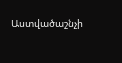Աստվածաշնչի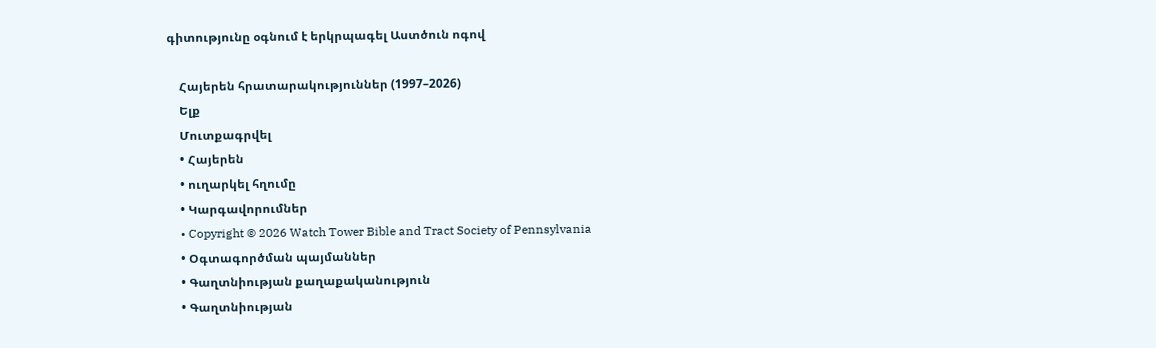գիտությունը օգնում է երկրպագել Աստծուն ոգով

    Հայերեն հրատարակություններ (1997–2026)
    Ելք
    Մուտքագրվել
    • Հայերեն
    • ուղարկել հղումը
    • Կարգավորումներ
    • Copyright © 2026 Watch Tower Bible and Tract Society of Pennsylvania
    • Օգտագործման պայմաններ
    • Գաղտնիության քաղաքականություն
    • Գաղտնիության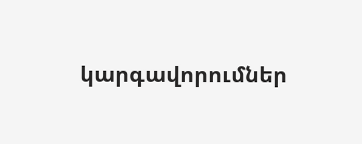կարգավորումներ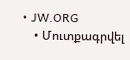• JW.ORG
    • Մուտքագրվել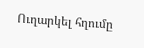Ուղարկել հղումը